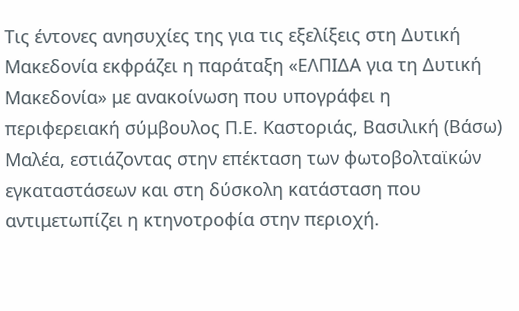Τις έντονες ανησυχίες της για τις εξελίξεις στη Δυτική Μακεδονία εκφράζει η παράταξη «ΕΛΠΙΔΑ για τη Δυτική Μακεδονία» με ανακοίνωση που υπογράφει η περιφερειακή σύμβουλος Π.Ε. Καστοριάς, Βασιλική (Βάσω) Μαλέα, εστιάζοντας στην επέκταση των φωτοβολταϊκών εγκαταστάσεων και στη δύσκολη κατάσταση που αντιμετωπίζει η κτηνοτροφία στην περιοχή.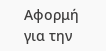Αφορμή για την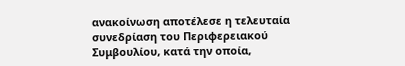ανακοίνωση αποτέλεσε η τελευταία συνεδρίαση του Περιφερειακού Συμβουλίου, κατά την οποία,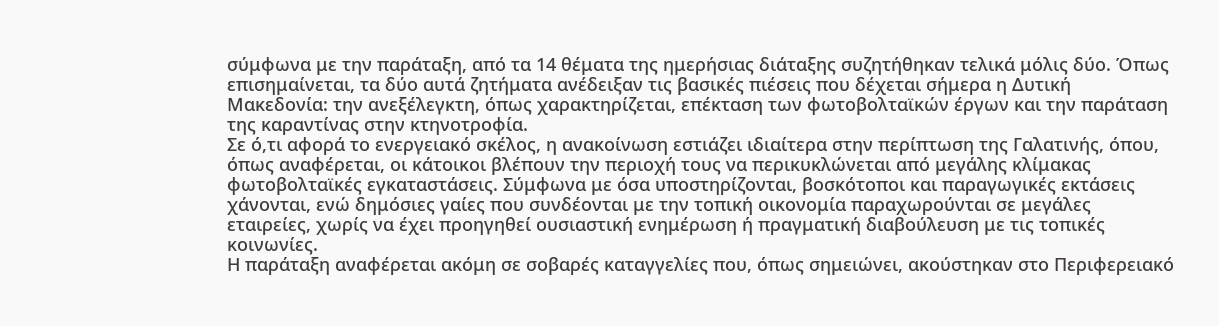σύμφωνα με την παράταξη, από τα 14 θέματα της ημερήσιας διάταξης συζητήθηκαν τελικά μόλις δύο. Όπως επισημαίνεται, τα δύο αυτά ζητήματα ανέδειξαν τις βασικές πιέσεις που δέχεται σήμερα η Δυτική Μακεδονία: την ανεξέλεγκτη, όπως χαρακτηρίζεται, επέκταση των φωτοβολταϊκών έργων και την παράταση της καραντίνας στην κτηνοτροφία.
Σε ό,τι αφορά το ενεργειακό σκέλος, η ανακοίνωση εστιάζει ιδιαίτερα στην περίπτωση της Γαλατινής, όπου, όπως αναφέρεται, οι κάτοικοι βλέπουν την περιοχή τους να περικυκλώνεται από μεγάλης κλίμακας φωτοβολταϊκές εγκαταστάσεις. Σύμφωνα με όσα υποστηρίζονται, βοσκότοποι και παραγωγικές εκτάσεις χάνονται, ενώ δημόσιες γαίες που συνδέονται με την τοπική οικονομία παραχωρούνται σε μεγάλες εταιρείες, χωρίς να έχει προηγηθεί ουσιαστική ενημέρωση ή πραγματική διαβούλευση με τις τοπικές κοινωνίες.
Η παράταξη αναφέρεται ακόμη σε σοβαρές καταγγελίες που, όπως σημειώνει, ακούστηκαν στο Περιφερειακό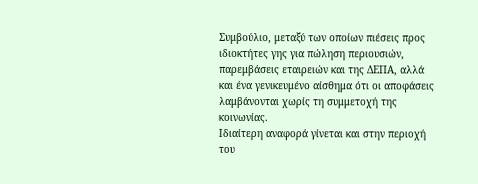Συμβούλιο, μεταξύ των οποίων πιέσεις προς ιδιοκτήτες γης για πώληση περιουσιών, παρεμβάσεις εταιρειών και της ΔΕΠΑ, αλλά και ένα γενικευμένο αίσθημα ότι οι αποφάσεις λαμβάνονται χωρίς τη συμμετοχή της κοινωνίας.
Ιδιαίτερη αναφορά γίνεται και στην περιοχή του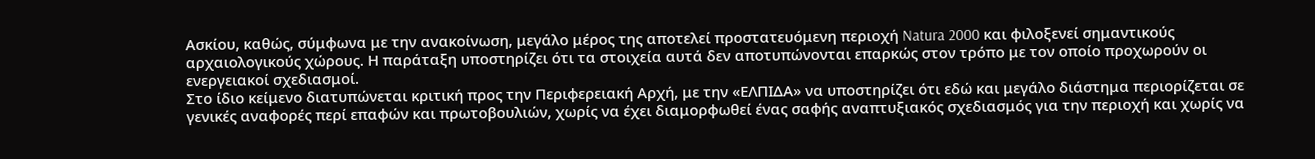Ασκίου, καθώς, σύμφωνα με την ανακοίνωση, μεγάλο μέρος της αποτελεί προστατευόμενη περιοχή Natura 2000 και φιλοξενεί σημαντικούς αρχαιολογικούς χώρους. Η παράταξη υποστηρίζει ότι τα στοιχεία αυτά δεν αποτυπώνονται επαρκώς στον τρόπο με τον οποίο προχωρούν οι ενεργειακοί σχεδιασμοί.
Στο ίδιο κείμενο διατυπώνεται κριτική προς την Περιφερειακή Αρχή, με την «ΕΛΠΙΔΑ» να υποστηρίζει ότι εδώ και μεγάλο διάστημα περιορίζεται σε γενικές αναφορές περί επαφών και πρωτοβουλιών, χωρίς να έχει διαμορφωθεί ένας σαφής αναπτυξιακός σχεδιασμός για την περιοχή και χωρίς να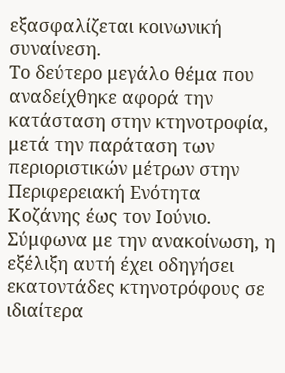εξασφαλίζεται κοινωνική συναίνεση.
Το δεύτερο μεγάλο θέμα που αναδείχθηκε αφορά την κατάσταση στην κτηνοτροφία, μετά την παράταση των περιοριστικών μέτρων στην Περιφερειακή Ενότητα Κοζάνης έως τον Ιούνιο. Σύμφωνα με την ανακοίνωση, η εξέλιξη αυτή έχει οδηγήσει εκατοντάδες κτηνοτρόφους σε ιδιαίτερα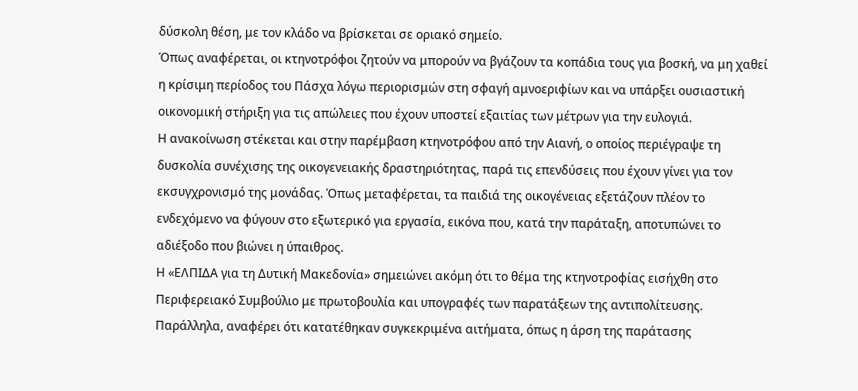δύσκολη θέση, με τον κλάδο να βρίσκεται σε οριακό σημείο.
Όπως αναφέρεται, οι κτηνοτρόφοι ζητούν να μπορούν να βγάζουν τα κοπάδια τους για βοσκή, να μη χαθεί η κρίσιμη περίοδος του Πάσχα λόγω περιορισμών στη σφαγή αμνοεριφίων και να υπάρξει ουσιαστική οικονομική στήριξη για τις απώλειες που έχουν υποστεί εξαιτίας των μέτρων για την ευλογιά.
Η ανακοίνωση στέκεται και στην παρέμβαση κτηνοτρόφου από την Αιανή, ο οποίος περιέγραψε τη δυσκολία συνέχισης της οικογενειακής δραστηριότητας, παρά τις επενδύσεις που έχουν γίνει για τον εκσυγχρονισμό της μονάδας. Όπως μεταφέρεται, τα παιδιά της οικογένειας εξετάζουν πλέον το ενδεχόμενο να φύγουν στο εξωτερικό για εργασία, εικόνα που, κατά την παράταξη, αποτυπώνει το αδιέξοδο που βιώνει η ύπαιθρος.
Η «ΕΛΠΙΔΑ για τη Δυτική Μακεδονία» σημειώνει ακόμη ότι το θέμα της κτηνοτροφίας εισήχθη στο Περιφερειακό Συμβούλιο με πρωτοβουλία και υπογραφές των παρατάξεων της αντιπολίτευσης. Παράλληλα, αναφέρει ότι κατατέθηκαν συγκεκριμένα αιτήματα, όπως η άρση της παράτασης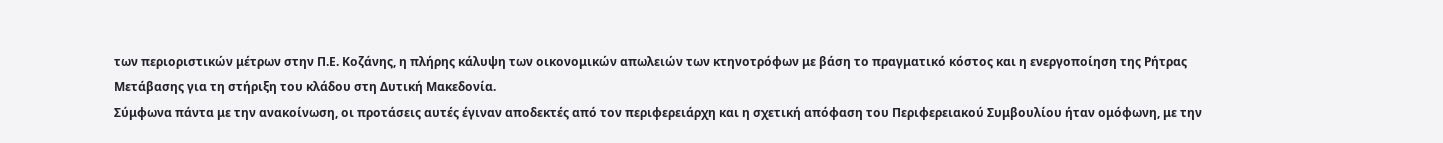των περιοριστικών μέτρων στην Π.Ε. Κοζάνης, η πλήρης κάλυψη των οικονομικών απωλειών των κτηνοτρόφων με βάση το πραγματικό κόστος και η ενεργοποίηση της Ρήτρας Μετάβασης για τη στήριξη του κλάδου στη Δυτική Μακεδονία.
Σύμφωνα πάντα με την ανακοίνωση, οι προτάσεις αυτές έγιναν αποδεκτές από τον περιφερειάρχη και η σχετική απόφαση του Περιφερειακού Συμβουλίου ήταν ομόφωνη, με την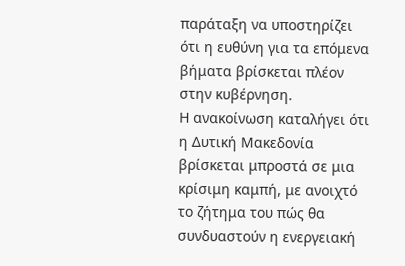παράταξη να υποστηρίζει ότι η ευθύνη για τα επόμενα βήματα βρίσκεται πλέον στην κυβέρνηση.
Η ανακοίνωση καταλήγει ότι η Δυτική Μακεδονία βρίσκεται μπροστά σε μια κρίσιμη καμπή, με ανοιχτό το ζήτημα του πώς θα συνδυαστούν η ενεργειακή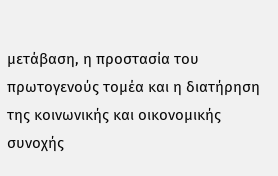μετάβαση, η προστασία του πρωτογενούς τομέα και η διατήρηση της κοινωνικής και οικονομικής συνοχής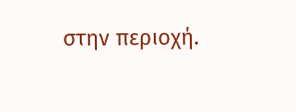στην περιοχή.